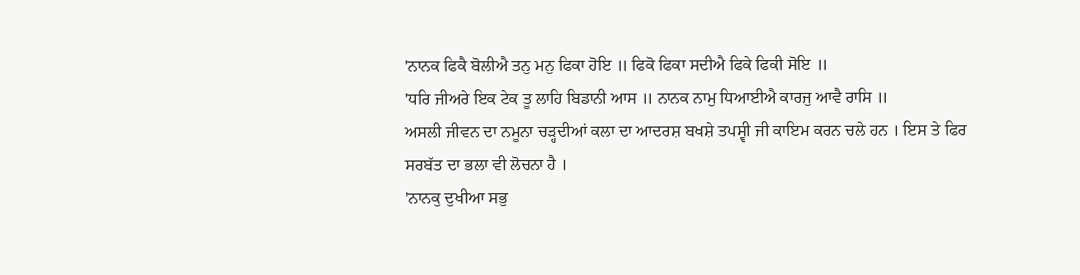'ਨਾਨਕ ਫਿਕੈ ਬੋਲੀਐ ਤਨੁ ਮਨੁ ਫਿਕਾ ਹੋਇ ॥ ਫਿਕੋ ਫਿਕਾ ਸਦੀਐ ਫਿਕੇ ਫਿਕੀ ਸੋਇ ॥
'ਧਰਿ ਜੀਅਰੇ ਇਕ ਟੇਕ ਤੂ ਲਾਹਿ ਬਿਡਾਨੀ ਆਸ ॥ ਨਾਨਕ ਨਾਮੁ ਧਿਆਈਐ ਕਾਰਜੁ ਆਵੈ ਰਾਸਿ ॥
ਅਸਲੀ ਜੀਵਨ ਦਾ ਨਮੂਨਾ ਚੜ੍ਹਦੀਆਂ ਕਲਾ ਦਾ ਆਦਰਸ਼ ਬਖਸ਼ੇ ਤਪਸ੍ਵੀ ਜੀ ਕਾਇਮ ਕਰਨ ਚਲੇ ਹਨ । ਇਸ ਤੇ ਫਿਰ ਸਰਬੱਤ ਦਾ ਭਲਾ ਵੀ ਲੋਚਨਾ ਹੈ ।
'ਨਾਨਕੁ ਦੁਖੀਆ ਸਭੁ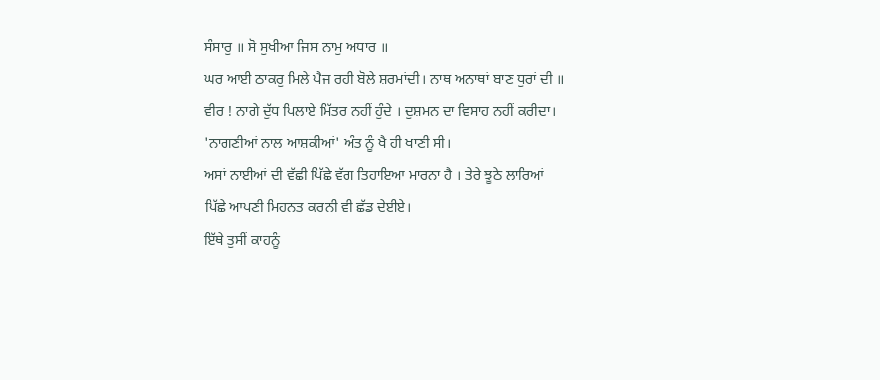ਸੰਸਾਰੁ ॥ ਸੋ ਸੁਖੀਆ ਜਿਸ ਨਾਮੁ ਅਧਾਰ ॥
ਘਰ ਆਈ ਠਾਕਰੁ ਮਿਲੇ ਪੈਜ ਰਹੀ ਬੋਲੇ ਸ਼ਰਮਾਂਦੀ। ਨਾਥ ਅਨਾਥਾਂ ਬਾਣ ਧੁਰਾਂ ਦੀ ॥
ਵੀਰ ! ਨਾਗੇ ਦੁੱਧ ਪਿਲਾਏ ਮਿੱਤਰ ਨਹੀਂ ਹੁੰਦੇ । ਦੁਸ਼ਮਨ ਦਾ ਵਿਸਾਹ ਨਹੀਂ ਕਰੀਦਾ।
'ਨਾਗਣੀਆਂ ਨਾਲ ਆਸ਼ਕੀਆਂ' ਅੰਤ ਨੂੰ ਖੈ ਹੀ ਖਾਣੀ ਸੀ।
ਅਸਾਂ ਨਾਈਆਂ ਦੀ ਵੱਛੀ ਪਿੱਛੇ ਵੱਗ ਤਿਹਾਇਆ ਮਾਰਨਾ ਹੈ । ਤੇਰੇ ਝੂਠੇ ਲਾਰਿਆਂ ਪਿੱਛੇ ਆਪਣੀ ਮਿਹਨਤ ਕਰਨੀ ਵੀ ਛੱਡ ਦੇਈਏ।
ਇੱਥੇ ਤੁਸੀਂ ਕਾਹਨੂੰ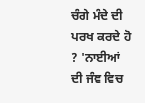ਚੰਗੇ ਮੰਦੇ ਦੀ ਪਰਖ ਕਰਦੇ ਹੋ ? 'ਨਾਈਆਂ ਦੀ ਜੰਞ ਵਿਚ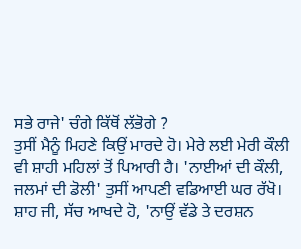ਸਭੇ ਰਾਜੇ' ਚੰਗੇ ਕਿੱਥੋਂ ਲੱਭੋਗੇ ?
ਤੁਸੀਂ ਮੈਨੂੰ ਮਿਹਣੇ ਕਿਉਂ ਮਾਰਦੇ ਹੋ। ਮੇਰੇ ਲਈ ਮੇਰੀ ਕੌਲੀ ਵੀ ਸ਼ਾਹੀ ਮਹਿਲਾਂ ਤੋਂ ਪਿਆਰੀ ਹੈ। 'ਨਾਈਆਂ ਦੀ ਕੌਲੀ, ਜਲਮਾਂ ਦੀ ਡੋਲੀ' ਤੁਸੀਂ ਆਪਣੀ ਵਡਿਆਈ ਘਰ ਰੱਖੋ।
ਸ਼ਾਹ ਜੀ, ਸੱਚ ਆਖਦੇ ਹੋ, 'ਨਾਉਂ ਵੱਡੇ ਤੇ ਦਰਸ਼ਨ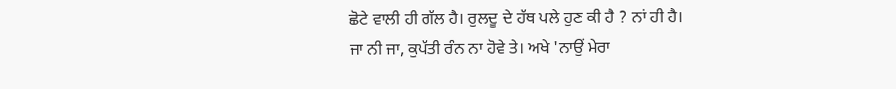ਛੋਟੇ ਵਾਲੀ ਹੀ ਗੱਲ ਹੈ। ਰੁਲਦੂ ਦੇ ਹੱਥ ਪਲੇ ਹੁਣ ਕੀ ਹੈ ? ਨਾਂ ਹੀ ਹੈ।
ਜਾ ਨੀ ਜਾ, ਕੁਪੱਤੀ ਰੰਨ ਨਾ ਹੋਵੇ ਤੇ। ਅਖੇ 'ਨਾਉਂ ਮੇਰਾ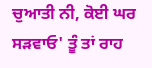ਚੁਆਤੀ ਨੀ, ਕੋਈ ਘਰ ਸੜਵਾਓ' ਤੂੰ ਤਾਂ ਰਾਹ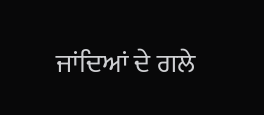ਜਾਂਦਿਆਂ ਦੇ ਗਲੇ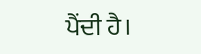ਪੈਂਦੀ ਹੈ।